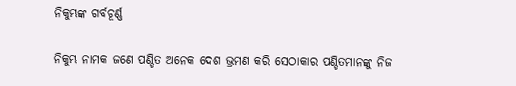ନିକୁମ୍ଭଙ୍କ ଗର୍ବଚୂର୍ଣ୍ଣ

ନିକୁମ୍ଭ ନାମକ ଜଣେ ପଣ୍ଡିତ ଅନେକ ଦେଶ ଭ୍ରମଣ କରି ସେଠାକାର ପଣ୍ଡିତମାନଙ୍କୁ ନିଜ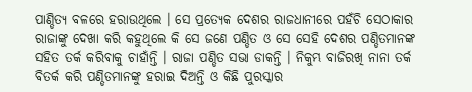ପାଣ୍ଡିତ୍ୟ ବଳରେ ହରାଉଥିଲେ । ସେ ପ୍ରତ୍ୟେକ ଦେଶର ରାଜଧାନୀରେ ପହଁଚି ସେଠାକାର ରାଜାଙ୍କୁ ଦେଖା କରି କହୁଥିଲେ କି ସେ ଜଣେ ପଣ୍ଡିତ ଓ ସେ ସେହି ଦେଶର ପଣ୍ଡିତମାନଙ୍କ ସହିତ ତର୍କ କରିବାକୁ ଚାହାଁନ୍ତି । ରାଜା ପଣ୍ଡିତ ସଭା ଡାକନ୍ତି । ନିକୁମ୍ଭ ବାଜିରଖି ନାନା ତର୍କ ବିତର୍କ କରି ପଣ୍ଡିତମାନଙ୍କୁ ହରାଇ ଦିଅନ୍ତି ଓ କିଛି ପୁରସ୍କାର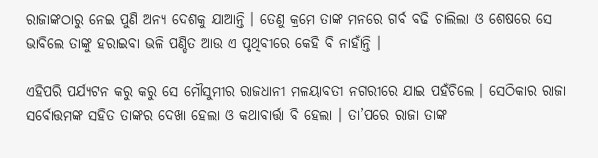ରାଜାଙ୍କଠାରୁ ନେଇ ପୁଣି ଅନ୍ୟ ଦେଶକୁ ଯାଆନ୍ତି । ତେଣୁ କ୍ରମେ ତାଙ୍କ ମନରେ ଗର୍ବ ବଢି ଚାଲିଲା ଓ ଶେଷରେ ସେ ଭାବିଲେ ତାଙ୍କୁ ହରାଇବା ଭଳି ପଣ୍ଡିତ ଆଉ ଏ ପୃଥିବୀରେ କେହି ବି ନାହାଁନ୍ତି ।

ଏହିପରି ପର୍ଯ୍ୟଟନ କରୁ କରୁ ସେ ମୌସୁମୀର ରାଜଧାନୀ ମଳୟାବତୀ ନଗରୀରେ ଯାଇ ପହଁଚିଲେ । ସେଠିକାର ରାଜା ସର୍ବୋତ୍ତମଙ୍କ ସହିତ ତାଙ୍କର ଦେଖା ହେଲା ଓ କଥାବାର୍ତ୍ତା ବି ହେଲା । ତା’ପରେ ରାଜା ତାଙ୍କ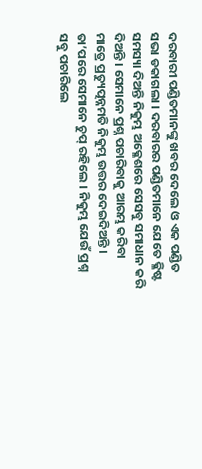ଦରବାରୀ ପଣ୍ଡିତମାନଙ୍କୁ ଖବର ଦେଲେ ଓ ଏକ ପଣ୍ଡିତ ସଭା ଡକାଗଲା । ଦରବାରର ପଣ୍ଡିତମାନେ ଯେତେ କ୍ଳିଷ୍ଟ ସମସ୍ୟା ଦିଅନ୍ତି ନିକୁମ୍ଭ ଅକ୍ଳେଶରେ ସେସବୁ ସମାଧାନ କରି ଦିଅନ୍ତି । ସେମାନେ ପ୍ରଶ୍ନ ପଚାରିବାକୁ ଆରମ୍ଭ କରିବା ମାତ୍ରେ ପ୍ରତ୍ୟୁତ୍ପନ୍ନମତି ନିକୁମ୍ଭ ଉତ୍ତର ଦେଇଦିଅନ୍ତି । ତା’ପରେ ସେମାନେ ଚୁପ୍ ରହିଲେ । ନିକୁମ୍ଭ ଯେଉଁ ପ୍ରଶ୍ନ ସବୁ ପଚାରିଲେ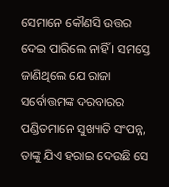ସେମାନେ କୌଣସି ଉତ୍ତର ଦେଇ ପାରିଲେ ନାହିଁ । ସମସ୍ତେ ଜାଣିଥିଲେ ଯେ ରାଜା ସର୍ବୋତ୍ତମଙ୍କ ଦରବାରର ପଣ୍ଡିତମାନେ ସୁଖ୍ୟାତି ସଂପନ୍ନ, ତାଙ୍କୁ ଯିଏ ହରାଇ ଦେଉଛି ସେ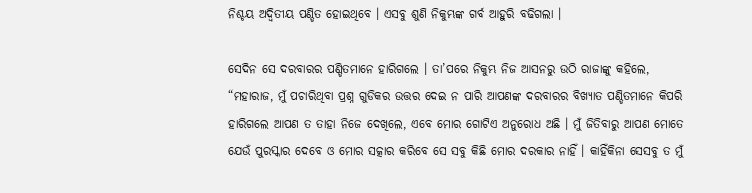ନିଶ୍ଚୟ ଅଦ୍ୱିତୀୟ ପଣ୍ଡିତ ହୋଇଥିବେ । ଏସବୁ ଶୁଣି ନିକୁମ୍ଭଙ୍କ ଗର୍ବ ଆହୁରି ବଢିଗଲା ।

ସେଦିନ ସେ ଦରବାରର ପଣ୍ଡିତମାନେ ହାରିଗଲେ । ତା’ପରେ ନିକୁମ୍ଭ ନିଜ ଆସନରୁ ଉଠି ରାଜାଙ୍କୁ କହିଲେ, “ମହାରାଜ, ମୁଁ ପଚାରିଥିବା ପ୍ରଶ୍ନ ଗୁଡିକର ଉତ୍ତର ଦେଇ ନ ପାରି ଆପଣଙ୍କ ଦରବାରର ବିଖ୍ୟାତ ପଣ୍ଡିତମାନେ କିପରି ହାରିଗଲେ ଆପଣ ତ ତାହା ନିଜେ ଦେଖିଲେ, ଏବେ ମୋର ଗୋଟିଏ ଅନୁରୋଧ ଅଛି । ମୁଁ ଜିତିବାରୁ ଆପଣ ମୋତେ ଯେଉଁ ପୁରସ୍କାର ଦେବେ ଓ ମୋର ସତ୍କାର କରିବେ ସେ ସବୁ କିଛି ମୋର ଦରକାର ନାହିଁ । କାହିଁକିନା ସେସବୁ ତ ମୁଁ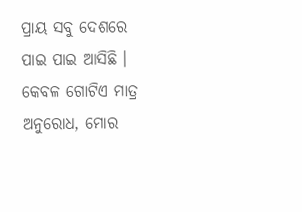ପ୍ରାୟ ସବୁ ଦେଶରେ ପାଇ ପାଇ ଆସିଛି । କେବଳ ଗୋଟିଏ ମାତ୍ର ଅନୁରୋଧ, ମୋର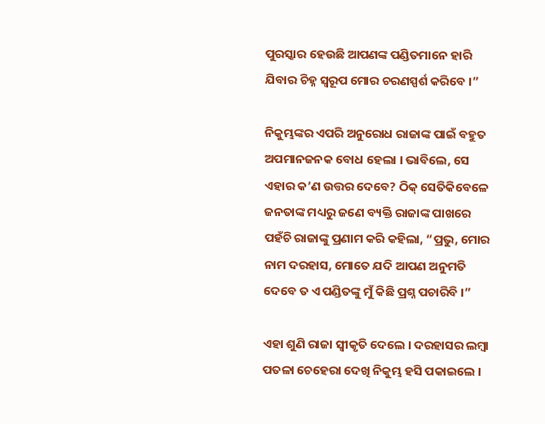ପୁରସ୍କାର ହେଉଛି ଆପଣଙ୍କ ପଣ୍ଡିତମାନେ ହାରି ଯିବାର ଚିହ୍ନ ସ୍ୱରୂପ ମୋର ଚରଣସ୍ପର୍ଶ କରିବେ ।”

ନିକୁମ୍ଭଙ୍କର ଏପରି ଅନୁରୋଧ ରାଜାଙ୍କ ପାଇଁ ବହୁତ ଅପମାନଜନକ ବୋଧ ହେଲା । ଭାବିଲେ, ସେ ଏହାର କ’ଣ ଉତ୍ତର ଦେବେ? ଠିକ୍ ସେତିକିବେଳେ ଜନତାଙ୍କ ମଧ୍ୟରୁ ଜଣେ ବ୍ୟକ୍ତି ରାଜାଙ୍କ ପାଖରେ ପହଁଚି ରାଜାଙ୍କୁ ପ୍ରଣାମ କରି କହିଲା, “ପ୍ରଭୁ, ମୋର ନାମ ଦରହାସ, ମୋତେ ଯଦି ଆପଣ ଅନୁମତି ଦେବେ ତ ଏ ପଣ୍ଡିତଙ୍କୁ ମୁଁ କିଛି ପ୍ରଶ୍ନ ପଚାରିବି ।”

ଏହା ଶୁଣି ରାଜା ସ୍ୱୀକୃତି ଦେଲେ । ଦରହାସର ଲମ୍ବା ପତଳା ଚେହେରା ଦେଖି ନିକୁମ୍ଭ ହସି ପକାଇଲେ ।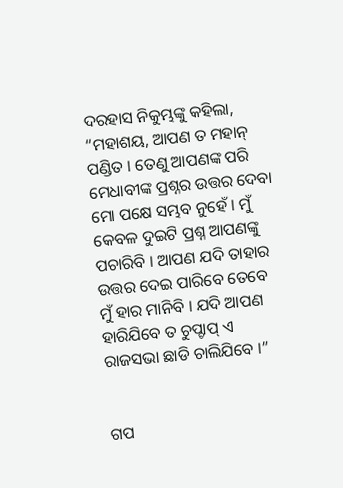ଦରହାସ ନିକୁମ୍ଭଙ୍କୁ କହିଲା, “ମହାଶୟ, ଆପଣ ତ ମହାନ୍ ପଣ୍ଡିତ । ତେଣୁ ଆପଣଙ୍କ ପରି ମେଧାବୀଙ୍କ ପ୍ରଶ୍ନର ଉତ୍ତର ଦେବା ମୋ ପକ୍ଷେ ସମ୍ଭବ ନୁହେଁ । ମୁଁ କେବଳ ଦୁଇଟି ପ୍ରଶ୍ନ ଆପଣଙ୍କୁ ପଚାରିବି । ଆପଣ ଯଦି ତାହାର ଉତ୍ତର ଦେଇ ପାରିବେ ତେବେ ମୁଁ ହାର ମାନିବି । ଯଦି ଆପଣ ହାରିଯିବେ ତ ଚୁପ୍ଚାପ୍ ଏ ରାଜସଭା ଛାଡି ଚାଲିଯିବେ ।”


ଗପ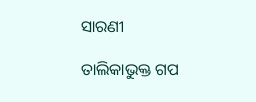ସାରଣୀ

ତାଲିକାଭୁକ୍ତ ଗପ